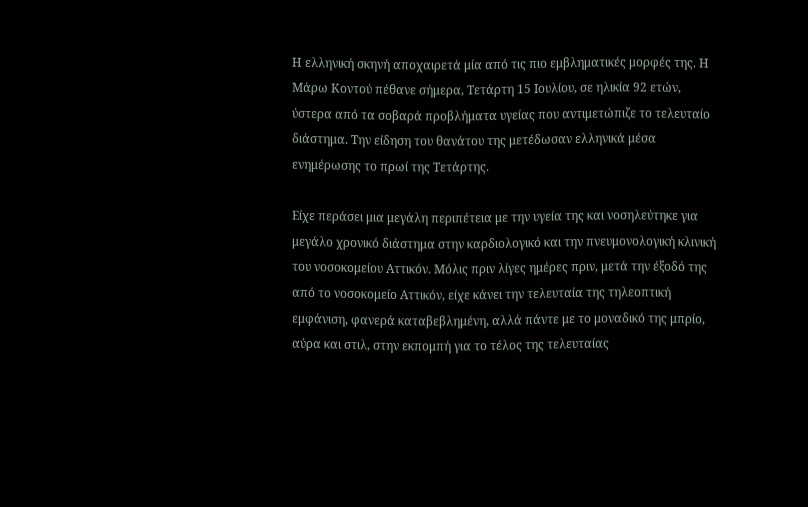Η ελληνική σκηνή αποχαιρετά μία από τις πιο εμβληματικές μορφές της. Η Μάρω Κοντού πέθανε σήμερα, Τετάρτη 15 Ιουλίου, σε ηλικία 92 ετών, ύστερα από τα σοβαρά προβλήματα υγείας που αντιμετώπιζε το τελευταίο διάστημα. Την είδηση του θανάτου της μετέδωσαν ελληνικά μέσα ενημέρωσης το πρωί της Τετάρτης.

Είχε περάσει μια μεγάλη περιπέτεια με την υγεία της και νοσηλεύτηκε για μεγάλο χρονικό διάστημα στην καρδιολογικό και την πνευμονολογική κλινική του νοσοκομείου Αττικόν. Μόλις πριν λίγες ημέρες πριν, μετά την έξοδό της από το νοσοκομείο Αττικόν, είχε κάνει την τελευταία της τηλεοπτική εμφάνιση, φανερά καταβεβλημένη, αλλά πάντε με το μοναδικό της μπρίο, αύρα και στιλ, στην εκπομπή για το τέλος της τελευταίας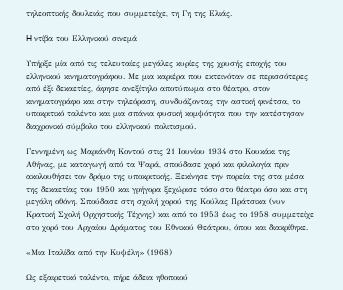τηλεοπτικής δουλειάς που συμμετείχε, τη Γη της Ελιάς.

H ντίβα του Ελληνικού σινεμά

Υπήρξε μία από τις τελευταίες μεγάλες κυρίες της χρυσής εποχής του ελληνικού κινηματογράφου. Με μια καριέρα που εκτεινόταν σε περισσότερες από έξι δεκαετίες, άφησε ανεξίτηλο αποτύπωμα στο θέατρο, στον κινηματογράφο και στην τηλεόραση, συνδυάζοντας την αστική φινέτσα, το υποκριτικό ταλέντο και μια σπάνια φυσική κομψότητα που την κατέστησαν διαχρονικό σύμβολο του ελληνικού πολιτισμού.

Γεννημένη ως Μαριάνθη Κοντού στις 21 Ιουνίου 1934 στο Κουκάκι της Αθήνας, με καταγωγή από τα Ψαρά, σπούδασε χορό και φιλολογία πριν ακολουθήσει τον δρόμο της υποκριτικής. Ξεκίνησε την πορεία της στα μέσα της δεκαετίας του 1950 και γρήγορα ξεχώρισε τόσο στο θέατρο όσο και στη μεγάλη οθόνη. Σπούδασε στη σχολή χορού της Κούλας Πράτσικα (νυν Κρατική Σχολή Ορχηστικής Τέχνης) και από το 1953 έως το 1958 συμμετείχε στο χορό του Αρχαίου Δράματος του Εθνικού Θεάτρου, όπου και διακρίθηκε.

«Μια Ιταλίδα από την Κυψέλη» (1968)

Ως εξαιρετικό ταλέντο, πήρε άδεια ηθοποιού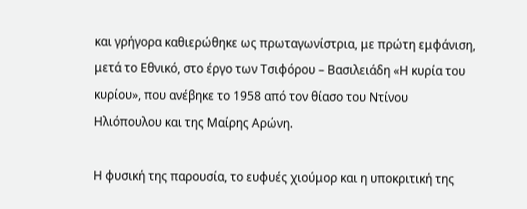και γρήγορα καθιερώθηκε ως πρωταγωνίστρια, με πρώτη εμφάνιση, μετά το Εθνικό, στο έργο των Τσιφόρου – Βασιλειάδη «Η κυρία του κυρίου», που ανέβηκε το 1958 από τον θίασο του Ντίνου Ηλιόπουλου και της Μαίρης Αρώνη.

Η φυσική της παρουσία, το ευφυές χιούμορ και η υποκριτική της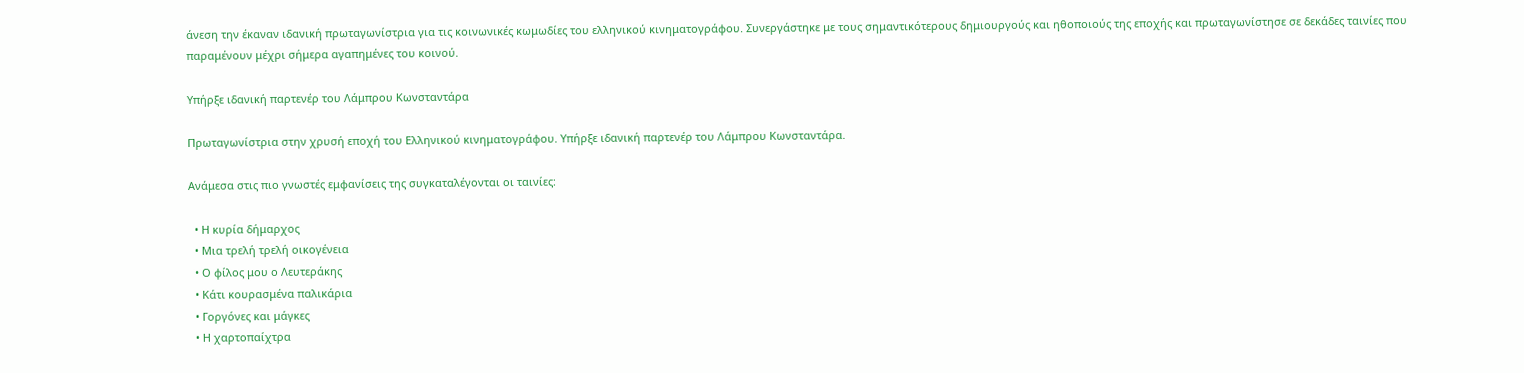άνεση την έκαναν ιδανική πρωταγωνίστρια για τις κοινωνικές κωμωδίες του ελληνικού κινηματογράφου. Συνεργάστηκε με τους σημαντικότερους δημιουργούς και ηθοποιούς της εποχής και πρωταγωνίστησε σε δεκάδες ταινίες που παραμένουν μέχρι σήμερα αγαπημένες του κοινού.

Υπήρξε ιδανική παρτενέρ του Λάμπρου Κωνσταντάρα

Πρωταγωνίστρια στην χρυσή εποχή του Ελληνικού κινηματογράφου. Υπήρξε ιδανική παρτενέρ του Λάμπρου Κωνσταντάρα.

Ανάμεσα στις πιο γνωστές εμφανίσεις της συγκαταλέγονται οι ταινίες:

  • Η κυρία δήμαρχος
  • Μια τρελή τρελή οικογένεια
  • Ο φίλος μου ο Λευτεράκης
  • Κάτι κουρασμένα παλικάρια
  • Γοργόνες και μάγκες
  • Η χαρτοπαίχτρα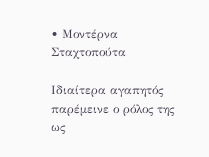• Μοντέρνα Σταχτοπούτα

Ιδιαίτερα αγαπητός παρέμεινε ο ρόλος της ως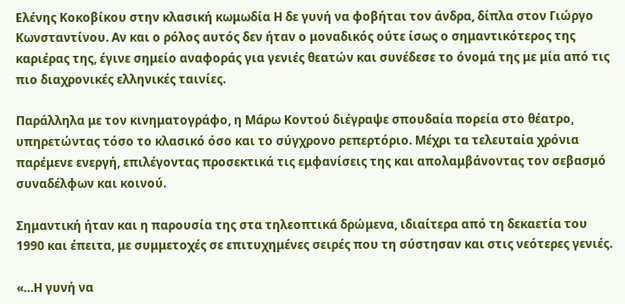Ελένης Κοκοβίκου στην κλασική κωμωδία Η δε γυνή να φοβήται τον άνδρα, δίπλα στον Γιώργο Κωνσταντίνου. Αν και ο ρόλος αυτός δεν ήταν ο μοναδικός ούτε ίσως ο σημαντικότερος της καριέρας της, έγινε σημείο αναφοράς για γενιές θεατών και συνέδεσε το όνομά της με μία από τις πιο διαχρονικές ελληνικές ταινίες.

Παράλληλα με τον κινηματογράφο, η Μάρω Κοντού διέγραψε σπουδαία πορεία στο θέατρο, υπηρετώντας τόσο το κλασικό όσο και το σύγχρονο ρεπερτόριο. Μέχρι τα τελευταία χρόνια παρέμενε ενεργή, επιλέγοντας προσεκτικά τις εμφανίσεις της και απολαμβάνοντας τον σεβασμό συναδέλφων και κοινού.

Σημαντική ήταν και η παρουσία της στα τηλεοπτικά δρώμενα, ιδιαίτερα από τη δεκαετία του 1990 και έπειτα, με συμμετοχές σε επιτυχημένες σειρές που τη σύστησαν και στις νεότερες γενιές.

«…Η γυνή να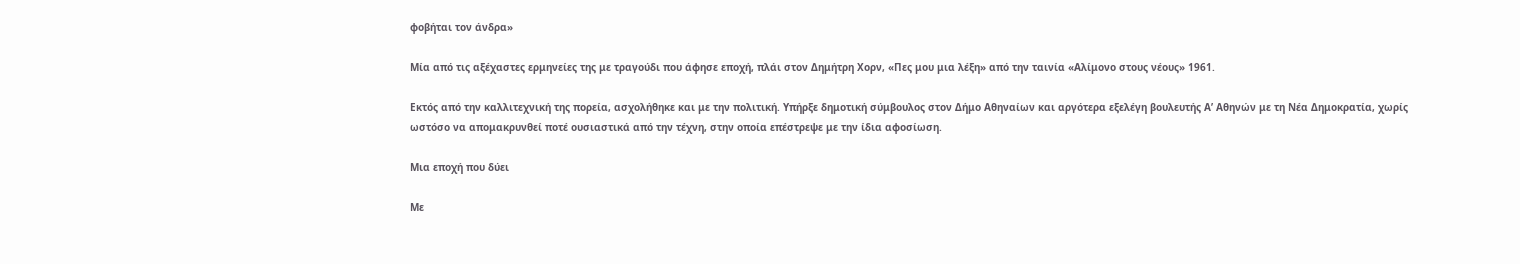φοβήται τον άνδρα»

Μία από τις αξέχαστες ερμηνείες της με τραγούδι που άφησε εποχή, πλάι στον Δημήτρη Χορν, «Πες μου μια λέξη» από την ταινία «Αλίμονο στους νέους» 1961.

Εκτός από την καλλιτεχνική της πορεία, ασχολήθηκε και με την πολιτική. Υπήρξε δημοτική σύμβουλος στον Δήμο Αθηναίων και αργότερα εξελέγη βουλευτής Α’ Αθηνών με τη Νέα Δημοκρατία, χωρίς ωστόσο να απομακρυνθεί ποτέ ουσιαστικά από την τέχνη, στην οποία επέστρεψε με την ίδια αφοσίωση.

Μια εποχή που δύει

Με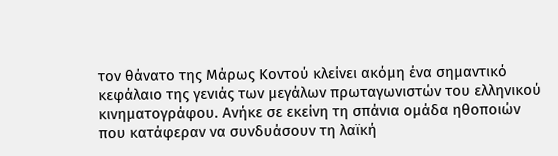τον θάνατο της Μάρως Κοντού κλείνει ακόμη ένα σημαντικό κεφάλαιο της γενιάς των μεγάλων πρωταγωνιστών του ελληνικού κινηματογράφου. Ανήκε σε εκείνη τη σπάνια ομάδα ηθοποιών που κατάφεραν να συνδυάσουν τη λαϊκή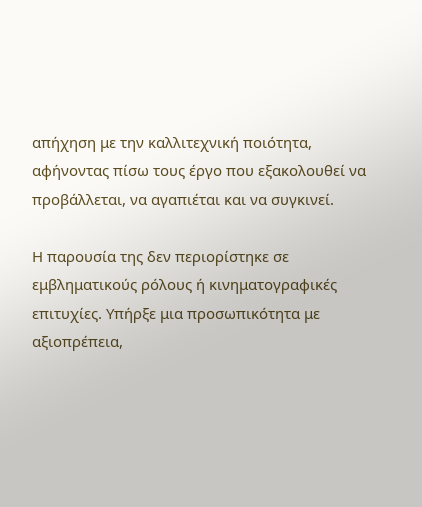απήχηση με την καλλιτεχνική ποιότητα, αφήνοντας πίσω τους έργο που εξακολουθεί να προβάλλεται, να αγαπιέται και να συγκινεί.

Η παρουσία της δεν περιορίστηκε σε εμβληματικούς ρόλους ή κινηματογραφικές επιτυχίες. Υπήρξε μια προσωπικότητα με αξιοπρέπεια,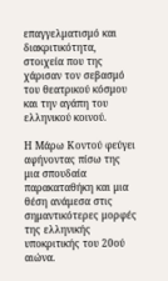επαγγελματισμό και διακριτικότητα, στοιχεία που της χάρισαν τον σεβασμό του θεατρικού κόσμου και την αγάπη του ελληνικού κοινού.

Η Μάρω Κοντού φεύγει αφήνοντας πίσω της μια σπουδαία παρακαταθήκη και μια θέση ανάμεσα στις σημαντικότερες μορφές της ελληνικής υποκριτικής του 20ού αιώνα.